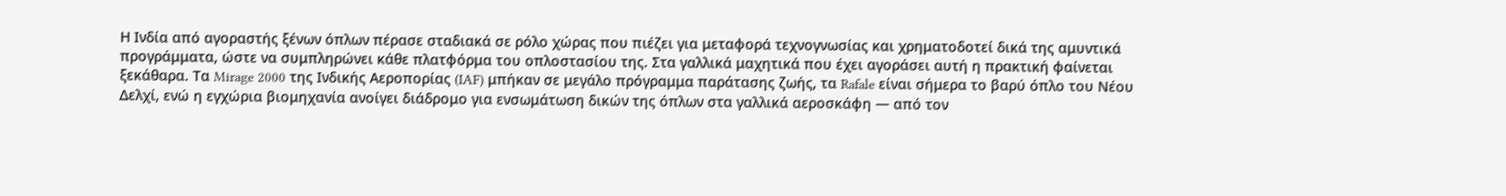Η Ινδία από αγοραστής ξένων όπλων πέρασε σταδιακά σε ρόλο χώρας που πιέζει για μεταφορά τεχνογνωσίας και χρηματοδοτεί δικά της αμυντικά προγράμματα, ώστε να συμπληρώνει κάθε πλατφόρμα του οπλοστασίου της. Στα γαλλικά μαχητικά που έχει αγοράσει αυτή η πρακτική φαίνεται ξεκάθαρα. Τα Mirage 2000 της Ινδικής Αεροπορίας (IAF) μπήκαν σε μεγάλο πρόγραμμα παράτασης ζωής, τα Rafale είναι σήμερα το βαρύ όπλο του Νέου Δελχί, ενώ η εγχώρια βιομηχανία ανοίγει διάδρομο για ενσωμάτωση δικών της όπλων στα γαλλικά αεροσκάφη — από τον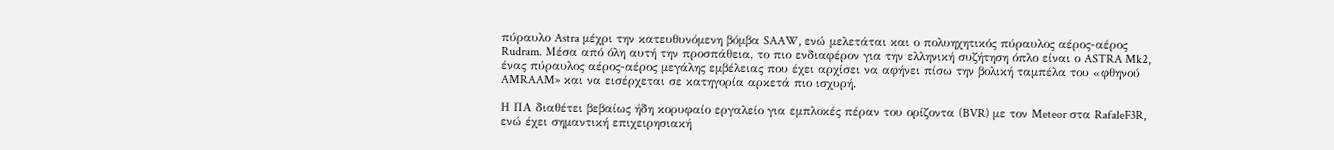πύραυλο Astra μέχρι την κατευθυνόμενη βόμβα SAAW, ενώ μελετάται και ο πολυηχητικός πύραυλος αέρος-αέρος Rudram. Μέσα από όλη αυτή την προσπάθεια, το πιο ενδιαφέρον για την ελληνική συζήτηση όπλο είναι ο ASTRA Mk2, ένας πύραυλος αέρος-αέρος μεγάλης εμβέλειας που έχει αρχίσει να αφήνει πίσω την βολική ταμπέλα του «φθηνού AMRAAM» και να εισέρχεται σε κατηγορία αρκετά πιο ισχυρή.

Η ΠΑ διαθέτει βεβαίως ήδη κορυφαίο εργαλείο για εμπλοκές πέραν του ορίζοντα (BVR) με τον Meteor στα RafaleF3R, ενώ έχει σημαντική επιχειρησιακή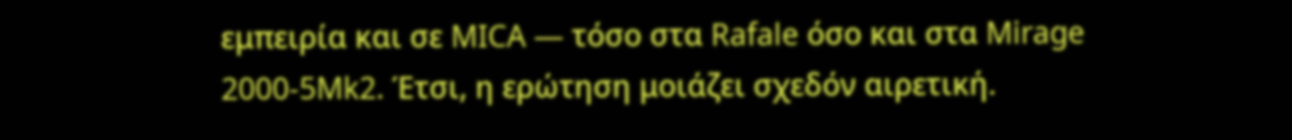εμπειρία και σε MICA — τόσο στα Rafale όσο και στα Mirage 2000-5Mk2. Έτσι, η ερώτηση μοιάζει σχεδόν αιρετική.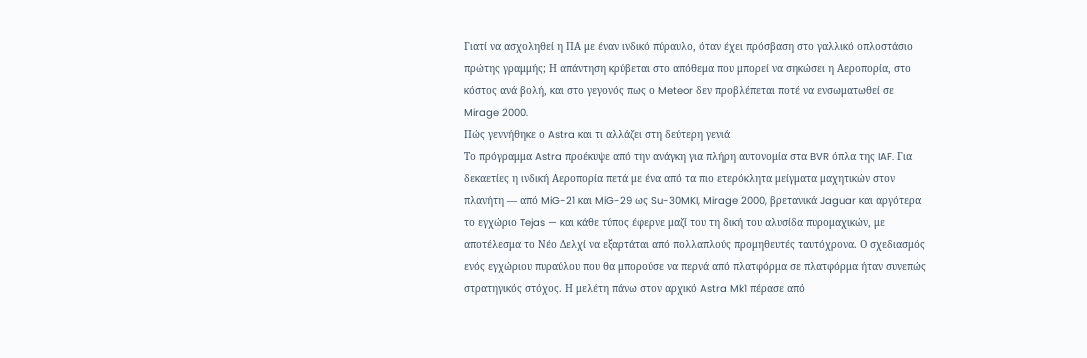Γιατί να ασχοληθεί η ΠΑ με έναν ινδικό πύραυλο, όταν έχει πρόσβαση στο γαλλικό οπλοστάσιο πρώτης γραμμής; Η απάντηση κρύβεται στο απόθεμα που μπορεί να σηκώσει η Αεροπορία, στο κόστος ανά βολή, και στο γεγονός πως ο Meteor δεν προβλέπεται ποτέ να ενσωματωθεί σε Mirage 2000.
Πώς γεννήθηκε ο Astra και τι αλλάζει στη δεύτερη γενιά
Το πρόγραμμα Astra προέκυψε από την ανάγκη για πλήρη αυτονομία στα BVR όπλα της IAF. Για δεκαετίες η ινδική Αεροπορία πετά με ένα από τα πιο ετερόκλητα μείγματα μαχητικών στον πλανήτη — από MiG-21 και MiG-29 ως Su-30MKI, Mirage 2000, βρετανικά Jaguar και αργότερα το εγχώριο Tejas — και κάθε τύπος έφερνε μαζί του τη δική του αλυσίδα πυρομαχικών, με αποτέλεσμα το Νέο Δελχί να εξαρτάται από πολλαπλούς προμηθευτές ταυτόχρονα. Ο σχεδιασμός ενός εγχώριου πυραύλου που θα μπορούσε να περνά από πλατφόρμα σε πλατφόρμα ήταν συνεπώς στρατηγικός στόχος. Η μελέτη πάνω στον αρχικό Astra Mk1 πέρασε από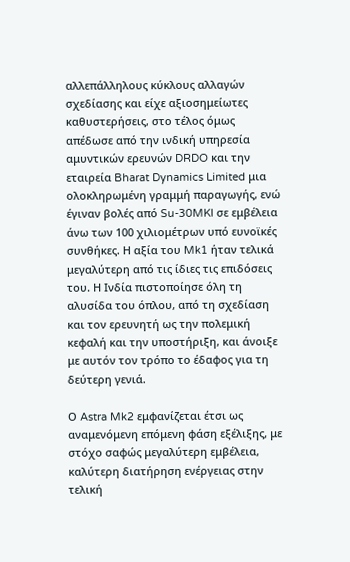αλλεπάλληλους κύκλους αλλαγών σχεδίασης και είχε αξιοσημείωτες καθυστερήσεις, στο τέλος όμως απέδωσε από την ινδική υπηρεσία αμυντικών ερευνών DRDO και την εταιρεία Bharat Dynamics Limited μια ολοκληρωμένη γραμμή παραγωγής, ενώ έγιναν βολές από Su-30MKI σε εμβέλεια άνω των 100 χιλιομέτρων υπό ευνοϊκές συνθήκες. Η αξία του Mk1 ήταν τελικά μεγαλύτερη από τις ίδιες τις επιδόσεις του. Η Ινδία πιστοποίησε όλη τη αλυσίδα του όπλου, από τη σχεδίαση και τον ερευνητή ως την πολεμική κεφαλή και την υποστήριξη, και άνοιξε με αυτόν τον τρόπο το έδαφος για τη δεύτερη γενιά.

Ο Astra Mk2 εμφανίζεται έτσι ως αναμενόμενη επόμενη φάση εξέλιξης, με στόχο σαφώς μεγαλύτερη εμβέλεια, καλύτερη διατήρηση ενέργειας στην τελική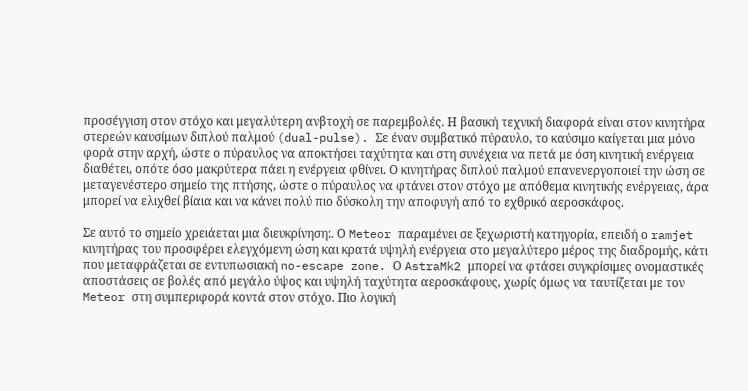προσέγγιση στον στόχο και μεγαλύτερη ανβτοχή σε παρεμβολές. Η βασική τεχνική διαφορά είναι στον κινητήρα στερεών καυσίμων διπλού παλμού (dual-pulse). Σε έναν συμβατικό πύραυλο, το καύσιμο καίγεται μια μόνο φορά στην αρχή, ώστε ο πύραυλος να αποκτήσει ταχύτητα και στη συνέχεια να πετά με όση κινητική ενέργεια διαθέτει, οπότε όσο μακρύτερα πάει η ενέργεια φθίνει. Ο κινητήρας διπλού παλμού επανενεργοποιεί την ώση σε μεταγενέστερο σημείο της πτήσης, ώστε ο πύραυλος να φτάνει στον στόχο με απόθεμα κινητικής ενέργειας, άρα μπορεί να ελιχθεί βίαια και να κάνει πολύ πιο δύσκολη την αποφυγή από το εχθρικό αεροσκάφος.

Σε αυτό το σημείο χρειάεται μια διευκρίνηση:. Ο Meteor παραμένει σε ξεχωριστή κατηγορία, επειδή ο ramjet κινητήρας του προσφέρει ελεγχόμενη ώση και κρατά υψηλή ενέργεια στο μεγαλύτερο μέρος της διαδρομής, κάτι που μεταφράζεται σε εντυπωσιακή no-escape zone. Ο AstraMk2 μπορεί να φτάσει συγκρίσιμες ονομαστικές αποστάσεις σε βολές από μεγάλο ύψος και υψηλή ταχύτητα αεροσκάφους, χωρίς όμως να ταυτίζεται με τον Meteor στη συμπεριφορά κοντά στον στόχο. Πιο λογική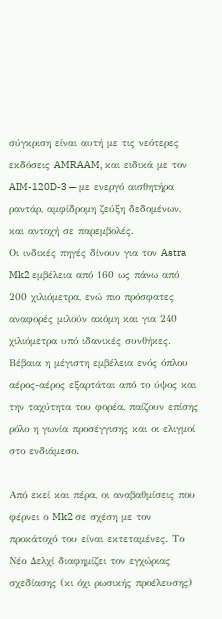σύγκριση είναι αυτή με τις νεότερες εκδόσεις AMRAAM, και ειδικά με τον AIM-120D-3 — με ενεργό αισθητήρα ραντάρ, αμφίδρομη ζεύξη δεδομένων, και αντοχή σε παρεμβολές.
Οι ινδικές πηγές δίνουν για τον Astra Mk2 εμβέλεια από 160 ως πάνω από 200 χιλιόμετρα, ενώ πιο πρόσφατες αναφορές μιλούν ακόμη και για 240 χιλιόμετρα υπό ιδανικές συνθήκες. Βέβαια η μέγιστη εμβέλεια ενός όπλου αέρος-αέρος εξαρτάται από το ύψος και την ταχύτητα του φορέα, παίζουν επίσης ρόλο η γωνία προσέγγισης και οι ελιγμοί στο ενδιάμεσο.

Από εκεί και πέρα, οι αναβαθμίσεις που φέρνει ο Mk2 σε σχέση με τον προκάτοχό του είναι εκτεταμένες. Το Νέο Δελχί διαφημίζει τον εγχώριας σχεδίασης (κι όχι ρωσικής προέλευσης)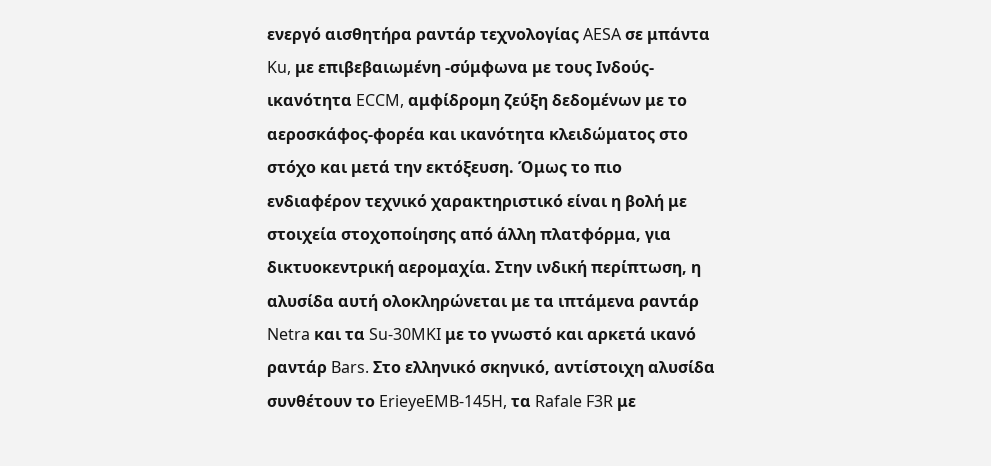ενεργό αισθητήρα ραντάρ τεχνολογίας AESA σε μπάντα Ku, με επιβεβαιωμένη -σύμφωνα με τους Ινδούς- ικανότητα ECCM, αμφίδρομη ζεύξη δεδομένων με το αεροσκάφος-φορέα και ικανότητα κλειδώματος στο στόχο και μετά την εκτόξευση. Όμως το πιο ενδιαφέρον τεχνικό χαρακτηριστικό είναι η βολή με στοιχεία στοχοποίησης από άλλη πλατφόρμα, για δικτυοκεντρική αερομαχία. Στην ινδική περίπτωση, η αλυσίδα αυτή ολοκληρώνεται με τα ιπτάμενα ραντάρ Netra και τα Su-30MKI με το γνωστό και αρκετά ικανό ραντάρ Bars. Στο ελληνικό σκηνικό, αντίστοιχη αλυσίδα συνθέτουν το ErieyeEMB-145H, τα Rafale F3R με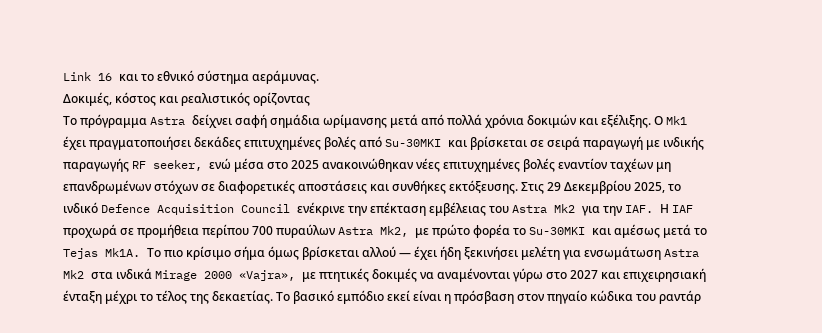Link 16 και το εθνικό σύστημα αεράμυνας.
Δοκιμές, κόστος και ρεαλιστικός ορίζοντας
Το πρόγραμμα Astra δείχνει σαφή σημάδια ωρίμανσης μετά από πολλά χρόνια δοκιμών και εξέλιξης. Ο Mk1 έχει πραγματοποιήσει δεκάδες επιτυχημένες βολές από Su-30MKI και βρίσκεται σε σειρά παραγωγή με ινδικής παραγωγής RF seeker, ενώ μέσα στο 2025 ανακοινώθηκαν νέες επιτυχημένες βολές εναντίον ταχέων μη επανδρωμένων στόχων σε διαφορετικές αποστάσεις και συνθήκες εκτόξευσης. Στις 29 Δεκεμβρίου 2025, το ινδικό Defence Acquisition Council ενέκρινε την επέκταση εμβέλειας του Astra Mk2 για την IAF. Η IAF προχωρά σε προμήθεια περίπου 700 πυραύλων Astra Mk2, με πρώτο φορέα το Su-30MKI και αμέσως μετά το Tejas Mk1A. Το πιο κρίσιμο σήμα όμως βρίσκεται αλλού — έχει ήδη ξεκινήσει μελέτη για ενσωμάτωση Astra Mk2 στα ινδικά Mirage 2000 «Vajra», με πτητικές δοκιμές να αναμένονται γύρω στο 2027 και επιχειρησιακή ένταξη μέχρι το τέλος της δεκαετίας. Το βασικό εμπόδιο εκεί είναι η πρόσβαση στον πηγαίο κώδικα του ραντάρ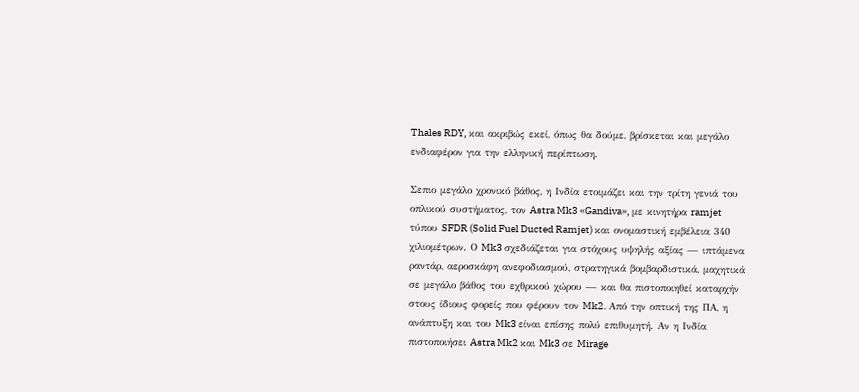Thales RDY, και ακριβώς εκεί, όπως θα δούμε, βρίσκεται και μεγάλο ενδιαφέρον για την ελληνική περίπτωση.

Σεπιο μεγάλο χρονικό βάθος, η Ινδία ετοιμάζει και την τρίτη γενιά του οπλικού συστήματος, τον Astra Mk3 «Gandiva», με κινητήρα ramjet τύπου SFDR (Solid Fuel Ducted Ramjet) και ονομαστική εμβέλεια 340 χιλιομέτρων. Ο Mk3 σχεδιάζεται για στόχους υψηλής αξίας — ιπτάμενα ραντάρ, αεροσκάφη ανεφοδιασμού, στρατηγικά βομβαρδιστικά, μαχητικά σε μεγάλο βάθος του εχθρικού χώρου — και θα πιστοποιηθεί καταρχήν στους ίδιους φορείς που φέρουν τον Mk2. Από την οπτική της ΠΑ, η ανάπτυξη και του Mk3 είναι επίσης πολύ επιθυμητή. Αν η Ινδία πιστοποιήσει Astra Mk2 και Mk3 σε Mirage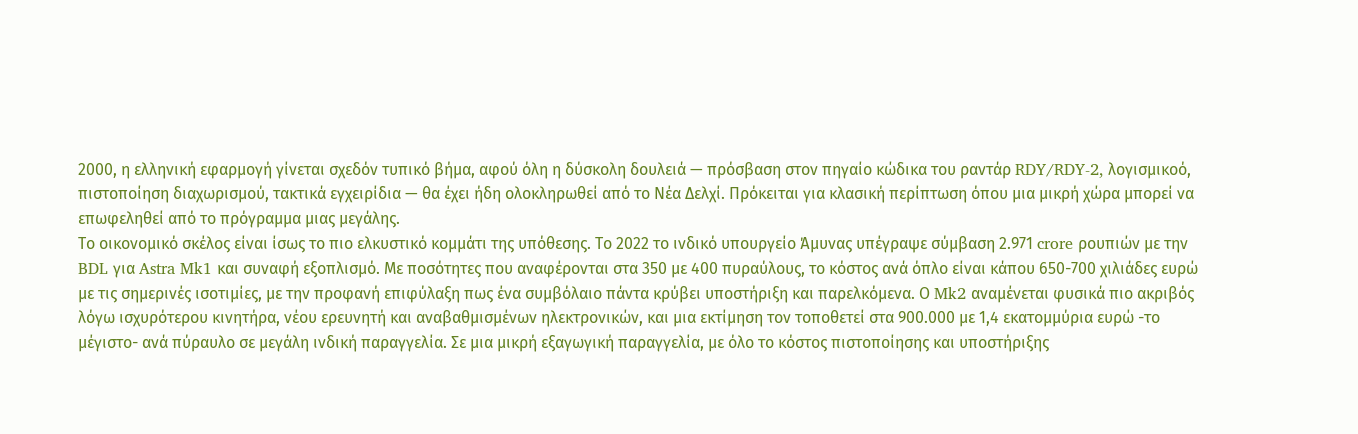2000, η ελληνική εφαρμογή γίνεται σχεδόν τυπικό βήμα, αφού όλη η δύσκολη δουλειά — πρόσβαση στον πηγαίο κώδικα του ραντάρ RDY/RDY-2, λογισμικοό, πιστοποίηση διαχωρισμού, τακτικά εγχειρίδια — θα έχει ήδη ολοκληρωθεί από το Νέα Δελχί. Πρόκειται για κλασική περίπτωση όπου μια μικρή χώρα μπορεί να επωφεληθεί από το πρόγραμμα μιας μεγάλης.
Το οικονομικό σκέλος είναι ίσως το πιο ελκυστικό κομμάτι της υπόθεσης. Το 2022 το ινδικό υπουργείο Άμυνας υπέγραψε σύμβαση 2.971 crore ρουπιών με την BDL για Astra Mk1 και συναφή εξοπλισμό. Με ποσότητες που αναφέρονται στα 350 με 400 πυραύλους, το κόστος ανά όπλο είναι κάπου 650-700 χιλιάδες ευρώ με τις σημερινές ισοτιμίες, με την προφανή επιφύλαξη πως ένα συμβόλαιο πάντα κρύβει υποστήριξη και παρελκόμενα. Ο Mk2 αναμένεται φυσικά πιο ακριβός λόγω ισχυρότερου κινητήρα, νέου ερευνητή και αναβαθμισμένων ηλεκτρονικών, και μια εκτίμηση τον τοποθετεί στα 900.000 με 1,4 εκατομμύρια ευρώ -το μέγιστο- ανά πύραυλο σε μεγάλη ινδική παραγγελία. Σε μια μικρή εξαγωγική παραγγελία, με όλο το κόστος πιστοποίησης και υποστήριξης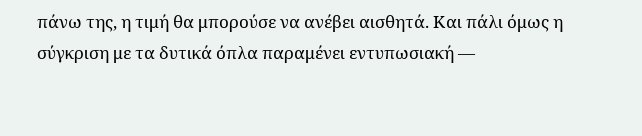πάνω της, η τιμή θα μπορούσε να ανέβει αισθητά. Και πάλι όμως η σύγκριση με τα δυτικά όπλα παραμένει εντυπωσιακή —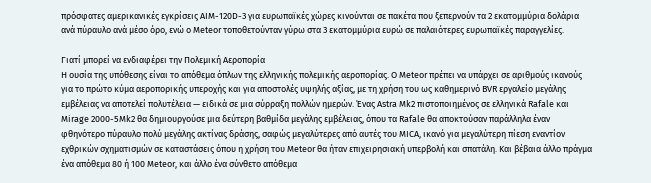πρόσφατες αμερικανικές εγκρίσεις AIM-120D-3 για ευρωπαϊκές χώρες κινούνται σε πακέτα που ξεπερνούν τα 2 εκατομμύρια δολάρια ανά πύραυλο ανά μέσο όρο, ενώ ο Meteor τοποθετούνταν γύρω στα 3 εκατομμύρια ευρώ σε παλαιότερες ευρωπαϊκές παραγγελίες.

Γιατί μπορεί να ενδιαφέρει την Πολεμική Αεροπορία
Η ουσία της υπόθεσης είναι το απόθεμα όπλων της ελληνικής πολεμικής αεροπορίας. Ο Meteor πρέπει να υπάρχει σε αριθμούς ικανούς για το πρώτο κύμα αεροπορικής υπεροχής και για αποστολές υψηλής αξίας, με τη χρήση του ως καθημερινό BVR εργαλείο μεγάλης εμβέλειας να αποτελεί πολυτέλεια — ειδικά σε μια σύρραξη πολλών ημερών. Ένας Astra Mk2 πιστοποιημένος σε ελληνικά Rafale και Mirage 2000-5Mk2 θα δημιουργούσε μια δεύτερη βαθμίδα μεγάλης εμβέλειας, όπου τα Rafale θα αποκτούσαν παράλληλα έναν φθηνότερο πύραυλο πολύ μεγάλης ακτίνας δράσης, σαφώς μεγαλύτερες από αυτές του MICA, ικανό για μεγαλύτερη πίεση εναντίον εχθρικών σχηματισμών σε καταστάσεις όπου η χρήση του Meteor θα ήταν επιχειρησιακή υπερβολή και σπατάλη. Και βέβαια άλλο πράγμα ένα απόθεμα 80 ή 100 Meteor, και άλλο ένα σύνθετο απόθεμα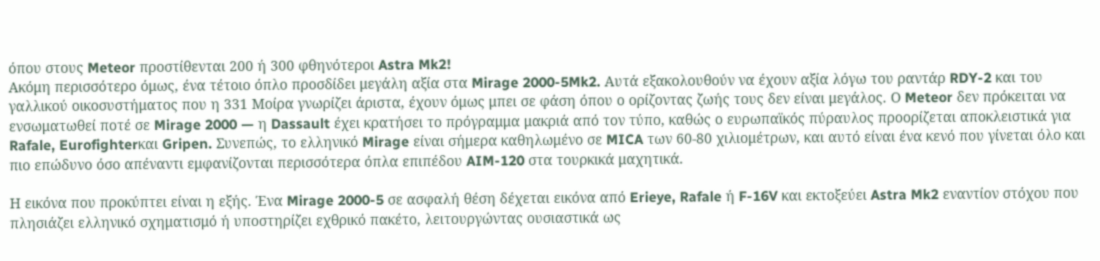όπου στους Meteor προστίθενται 200 ή 300 φθηνότεροι Astra Mk2!
Ακόμη περισσότερο όμως, ένα τέτοιο όπλο προσδίδει μεγάλη αξία στα Mirage 2000-5Mk2. Αυτά εξακολουθούν να έχουν αξία λόγω του ραντάρ RDY-2 και του γαλλικού οικοσυστήματος που η 331 Μοίρα γνωρίζει άριστα, έχουν όμως μπει σε φάση όπου ο ορίζοντας ζωής τους δεν είναι μεγάλος. Ο Meteor δεν πρόκειται να ενσωματωθεί ποτέ σε Mirage 2000 — η Dassault έχει κρατήσει το πρόγραμμα μακριά από τον τύπο, καθώς ο ευρωπαϊκός πύραυλος προορίζεται αποκλειστικά για Rafale, Eurofighterκαι Gripen. Συνεπώς, το ελληνικό Mirage είναι σήμερα καθηλωμένο σε MICA των 60-80 χιλιομέτρων, και αυτό είναι ένα κενό που γίνεται όλο και πιο επώδυνο όσο απέναντι εμφανίζονται περισσότερα όπλα επιπέδου AIM-120 στα τουρκικά μαχητικά.

Η εικόνα που προκύπτει είναι η εξής. Ένα Mirage 2000-5 σε ασφαλή θέση δέχεται εικόνα από Erieye, Rafale ή F-16V και εκτοξεύει Astra Mk2 εναντίον στόχου που πλησιάζει ελληνικό σχηματισμό ή υποστηρίζει εχθρικό πακέτο, λειτουργώντας ουσιαστικά ως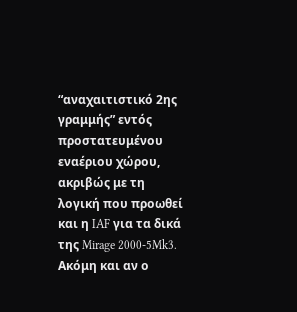“αναχαιτιστικό 2ης γραμμής” εντός προστατευμένου εναέριου χώρου, ακριβώς με τη λογική που προωθεί και η IAF για τα δικά της Mirage 2000-5Mk3. Ακόμη και αν ο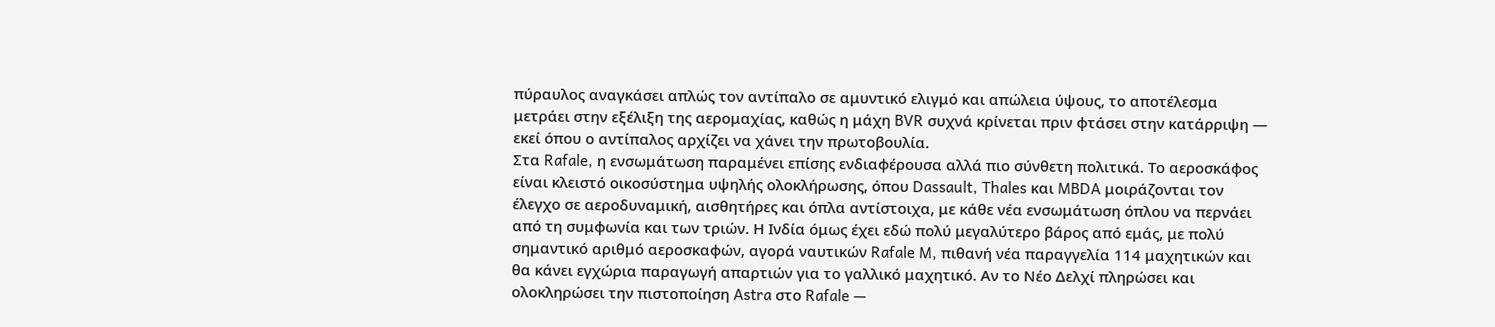πύραυλος αναγκάσει απλώς τον αντίπαλο σε αμυντικό ελιγμό και απώλεια ύψους, το αποτέλεσμα μετράει στην εξέλιξη της αερομαχίας, καθώς η μάχη BVR συχνά κρίνεται πριν φτάσει στην κατάρριψη — εκεί όπου ο αντίπαλος αρχίζει να χάνει την πρωτοβουλία.
Στα Rafale, η ενσωμάτωση παραμένει επίσης ενδιαφέρουσα αλλά πιο σύνθετη πολιτικά. Το αεροσκάφος είναι κλειστό οικοσύστημα υψηλής ολοκλήρωσης, όπου Dassault, Thales και MBDA μοιράζονται τον έλεγχο σε αεροδυναμική, αισθητήρες και όπλα αντίστοιχα, με κάθε νέα ενσωμάτωση όπλου να περνάει από τη συμφωνία και των τριών. Η Ινδία όμως έχει εδώ πολύ μεγαλύτερο βάρος από εμάς, με πολύ σημαντικό αριθμό αεροσκαφών, αγορά ναυτικών Rafale M, πιθανή νέα παραγγελία 114 μαχητικών και θα κάνει εγχώρια παραγωγή απαρτιών για το γαλλικό μαχητικό. Αν το Νέο Δελχί πληρώσει και ολοκληρώσει την πιστοποίηση Astra στο Rafale —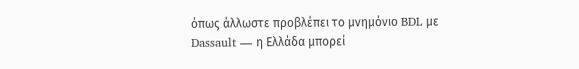όπως άλλωστε προβλέπει το μνημόνιο BDL με Dassault — η Ελλάδα μπορεί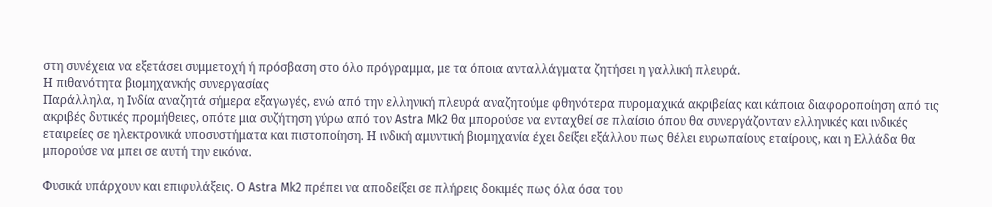στη συνέχεια να εξετάσει συμμετοχή ή πρόσβαση στο όλο πρόγραμμα, με τα όποια ανταλλάγματα ζητήσει η γαλλική πλευρά.
Η πιθανότητα βιομηχανκής συνεργασίας
Παράλληλα, η Ινδία αναζητά σήμερα εξαγωγές, ενώ από την ελληνική πλευρά αναζητούμε φθηνότερα πυρομαχικά ακριβείας και κάποια διαφοροποίηση από τις ακριβές δυτικές προμήθειες, οπότε μια συζήτηση γύρω από τον Astra Mk2 θα μπορούσε να ενταχθεί σε πλαίσιο όπου θα συνεργάζονταν ελληνικές και ινδικές εταιρείες σε ηλεκτρονικά υποσυστήματα και πιστοποίηση. Η ινδική αμυντική βιομηχανία έχει δείξει εξάλλου πως θέλει ευρωπαίους εταίρους, και η Ελλάδα θα μπορούσε να μπει σε αυτή την εικόνα.

Φυσικά υπάρχουν και επιφυλάξεις. Ο Astra Mk2 πρέπει να αποδείξει σε πλήρεις δοκιμές πως όλα όσα του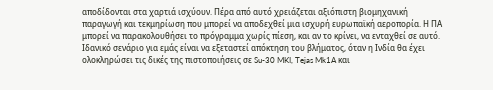αποδίδονται στα χαρτιά ισχύουν. Πέρα από αυτό χρειάζεται αξιόπιστη βιομηχανική παραγωγή και τεκμηρίωση που μπορεί να αποδεχθεί μια ισχυρή ευρωπαϊκή αεροπορία. Η ΠΑ μπορεί να παρακολουθήσει το πρόγραμμα χωρίς πίεση, και αν το κρίνει, να ενταχθεί σε αυτό. Ιδανικό σενάριο για εμάς είναι να εξεταστεί απόκτηση του βλήματος, όταν η Ινδία θα έχει ολοκληρώσει τις δικές της πιστοποιήσεις σε Su-30 MKI, Tejas Mk1A και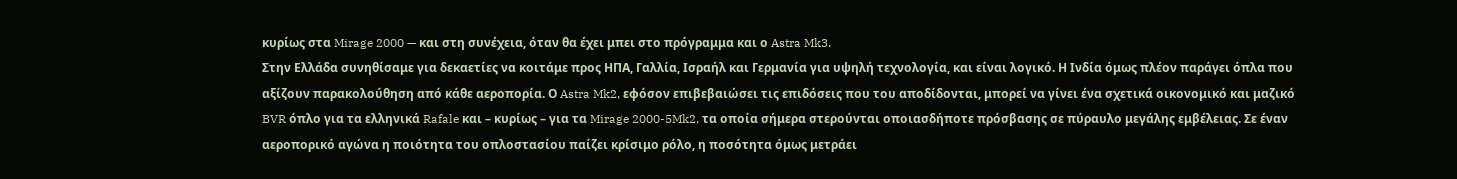κυρίως στα Mirage 2000 — και στη συνέχεια, όταν θα έχει μπει στο πρόγραμμα και ο Astra Mk3.
Στην Ελλάδα συνηθίσαμε για δεκαετίες να κοιτάμε προς ΗΠΑ, Γαλλία, Ισραήλ και Γερμανία για υψηλή τεχνολογία, και είναι λογικό. Η Ινδία όμως πλέον παράγει όπλα που αξίζουν παρακολούθηση από κάθε αεροπορία. Ο Astra Mk2, εφόσον επιβεβαιώσει τις επιδόσεις που του αποδίδονται, μπορεί να γίνει ένα σχετικά οικονομικό και μαζικό BVR όπλο για τα ελληνικά Rafale και – κυρίως – για τα Mirage 2000-5Mk2, τα οποία σήμερα στερούνται οποιασδήποτε πρόσβασης σε πύραυλο μεγάλης εμβέλειας. Σε έναν αεροπορικό αγώνα η ποιότητα του οπλοστασίου παίζει κρίσιμο ρόλο, η ποσότητα όμως μετράει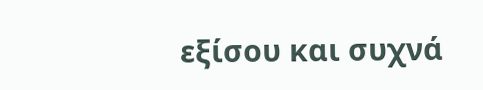εξίσου και συχνά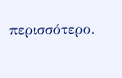περισσότερο.